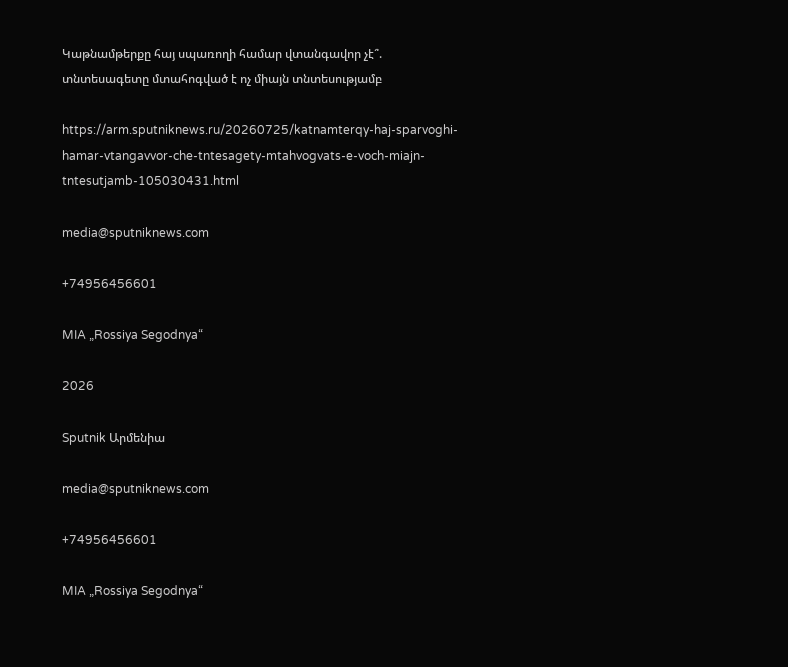Կաթնամթերքը հայ սպառողի համար վտանգավոր չէ՞. տնտեսագետը մտահոգված է ոչ միայն տնտեսությամբ

https://arm.sputniknews.ru/20260725/katnamterqy-haj-sparvoghi-hamar-vtangavvor-che-tntesagety-mtahvogvats-e-voch-miajn-tntesutjamb-105030431.html

media@sputniknews.com

+74956456601

MIA „Rossiya Segodnya“

2026

Sputnik Արմենիա

media@sputniknews.com

+74956456601

MIA „Rossiya Segodnya“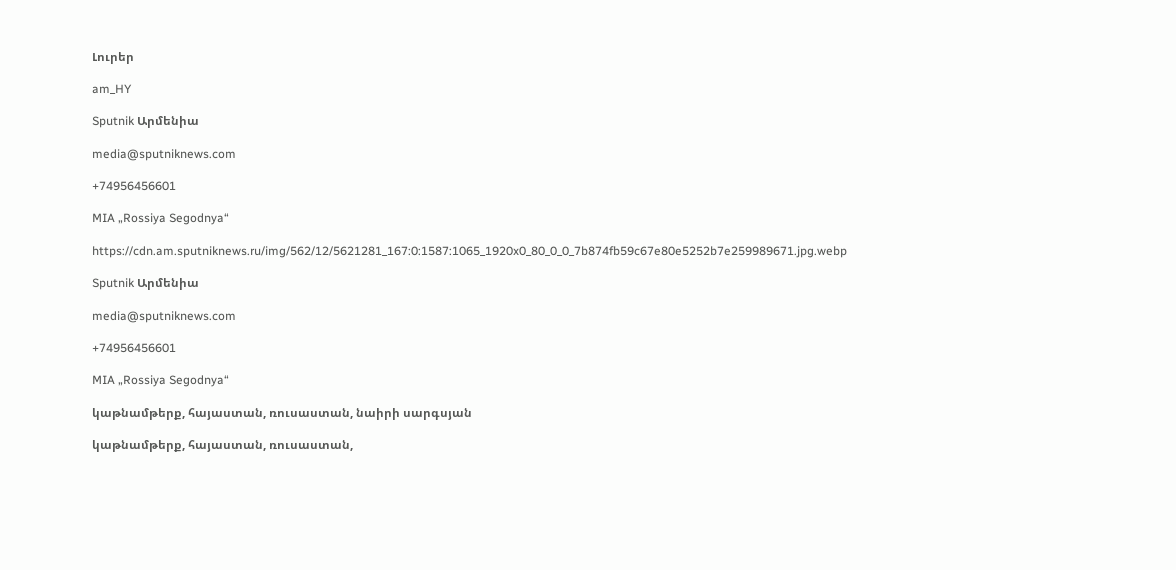Լուրեր

am_HY

Sputnik Արմենիա

media@sputniknews.com

+74956456601

MIA „Rossiya Segodnya“

https://cdn.am.sputniknews.ru/img/562/12/5621281_167:0:1587:1065_1920x0_80_0_0_7b874fb59c67e80e5252b7e259989671.jpg.webp

Sputnik Արմենիա

media@sputniknews.com

+74956456601

MIA „Rossiya Segodnya“

կաթնամթերք, հայաստան, ռուսաստան, նաիրի սարգսյան

կաթնամթերք, հայաստան, ռուսաստան,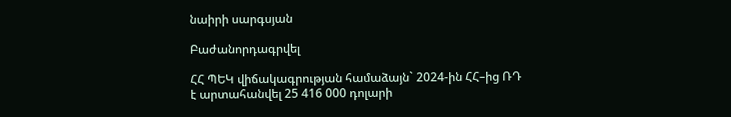նաիրի սարգսյան

Բաժանորդագրվել

ՀՀ ՊԵԿ վիճակագրության համաձայն` 2024-ին ՀՀ–ից ՌԴ է արտահանվել 25 416 000 դոլարի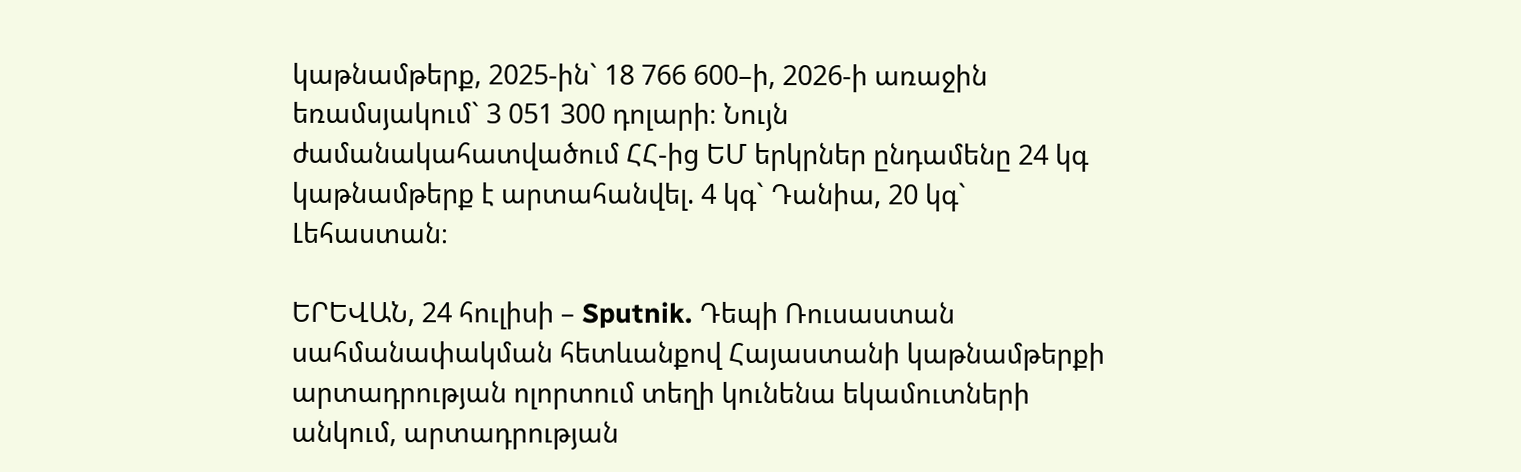կաթնամթերք, 2025-ին` 18 766 600–ի, 2026-ի առաջին եռամսյակում` 3 051 300 դոլարի։ Նույն ժամանակահատվածում ՀՀ-ից ԵՄ երկրներ ընդամենը 24 կգ կաթնամթերք է արտահանվել. 4 կգ` Դանիա, 20 կգ` Լեհաստան։

ԵՐԵՎԱՆ, 24 հուլիսի – Sputnik. Դեպի Ռուսաստան սահմանափակման հետևանքով Հայաստանի կաթնամթերքի արտադրության ոլորտում տեղի կունենա եկամուտների անկում, արտադրության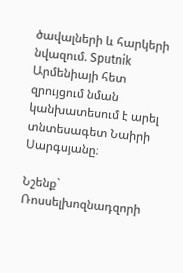ծավալների և հարկերի նվազում. Sputnik Արմենիայի հետ զրույցում նման կանխատեսում է արել տնտեսագետ Նաիրի Սարգսյանը։

Նշենք` Ռոսսելխոզնադզորի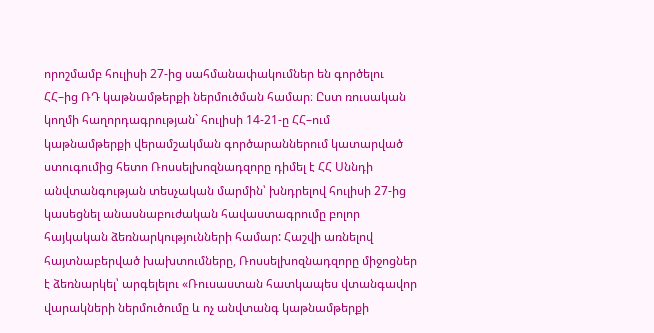որոշմամբ հուլիսի 27-ից սահմանափակումներ են գործելու ՀՀ–ից ՌԴ կաթնամթերքի ներմուծման համար։ Ըստ ռուսական կողմի հաղորդագրության` հուլիսի 14-21-ը ՀՀ–ում կաթնամթերքի վերամշակման գործարաններում կատարված ստուգումից հետո Ռոսսելխոզնադզորը դիմել է ՀՀ Սննդի անվտանգության տեսչական մարմին՝ խնդրելով հուլիսի 27-ից կասեցնել անասնաբուժական հավաստագրումը բոլոր հայկական ձեռնարկությունների համար: Հաշվի առնելով հայտնաբերված խախտումները, Ռոսսելխոզնադզորը միջոցներ է ձեռնարկել՝ արգելելու «Ռուսաստան հատկապես վտանգավոր վարակների ներմուծումը և ոչ անվտանգ կաթնամթերքի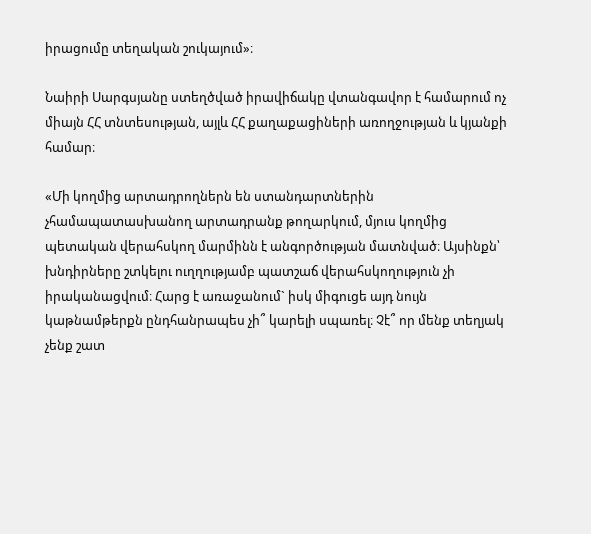իրացումը տեղական շուկայում»։

Նաիրի Սարգսյանը ստեղծված իրավիճակը վտանգավոր է համարում ոչ միայն ՀՀ տնտեսության, այլև ՀՀ քաղաքացիների առողջության և կյանքի համար։

«Մի կողմից արտադրողներն են ստանդարտներին չհամապատասխանող արտադրանք թողարկում, մյուս կողմից պետական վերահսկող մարմինն է անգործության մատնված։ Այսինքն՝ խնդիրները շտկելու ուղղությամբ պատշաճ վերահսկողություն չի իրականացվում։ Հարց է առաջանում` իսկ միգուցե այդ նույն կաթնամթերքն ընդհանրապես չի՞ կարելի սպառել։ Չէ՞ որ մենք տեղյակ չենք շատ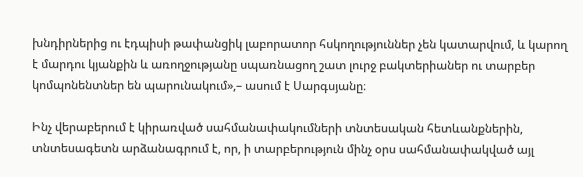խնդիրներից ու էդպիսի թափանցիկ լաբորատոր հսկողություններ չեն կատարվում, և կարող է մարդու կյանքին և առողջությանը սպառնացող շատ լուրջ բակտերիաներ ու տարբեր կոմպոնենտներ են պարունակում»,– ասում է Սարգսյանը։

Ինչ վերաբերում է կիրառված սահմանափակումների տնտեսական հետևանքներին, տնտեսագետն արձանագրում է, որ, ի տարբերություն մինչ օրս սահմանափակված այլ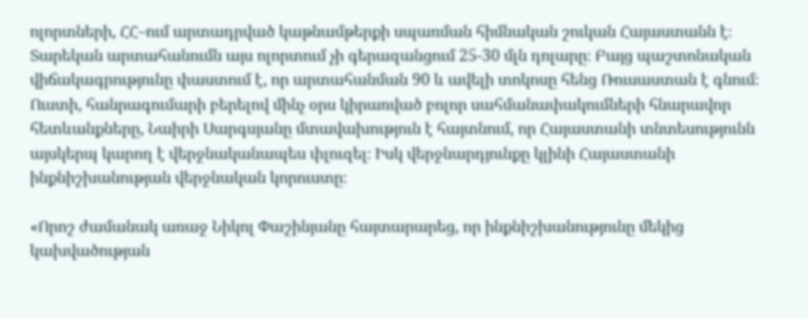ոլորտների, ՀՀ–ում արտադրված կաթնամթերքի սպառման հիմնական շուկան Հայաստանն է։ Տարեկան արտահանումն այս ոլորտում չի գերազանցում 25-30 մլն դոլարը։ Բայց պաշտոնական վիճակագրությունը փաստում է, որ արտահանման 90 և ավելի տոկոսը հենց Ռուսաստան է գնում։ Ուստի, հանրագումարի բերելով մինչ օրս կիրառված բոլոր սահմանափակումների հնարավոր հետևանքները, Նաիրի Սարգսյանը մտավախություն է հայտնում, որ Հայաստանի տնտեսությունն այսկերպ կարող է վերջնականապես փլուզել։ Իսկ վերջնարդյունքը կլինի Հայաստանի ինքնիշխանության վերջնական կորուստը։

«Որոշ ժամանակ առաջ Նիկոլ Փաշինյանը հայտարարեց, որ ինքնիշխանությունը մեկից կախվածության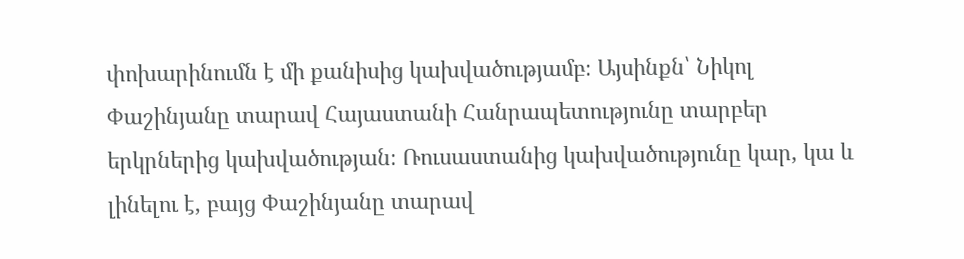փոխարինումն է մի քանիսից կախվածությամբ։ Այսինքն՝ Նիկոլ Փաշինյանը տարավ Հայաստանի Հանրապետությունը տարբեր երկրներից կախվածության։ Ռուսաստանից կախվածությունը կար, կա և լինելու է, բայց Փաշինյանը տարավ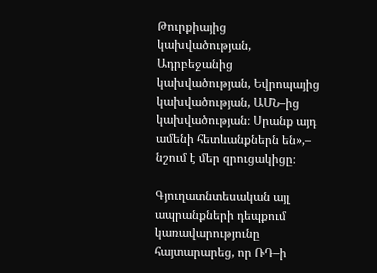Թուրքիայից կախվածության, Ադրբեջանից կախվածության, Եվրոպայից կախվածության, ԱՄՆ–ից կախվածության։ Սրանք այդ ամենի հետևանքներն են»,– նշում է մեր զրուցակիցը։

Գյուղատնտեսական այլ ապրանքների դեպքում կառավարությունը հայտարարեց, որ ՌԴ–ի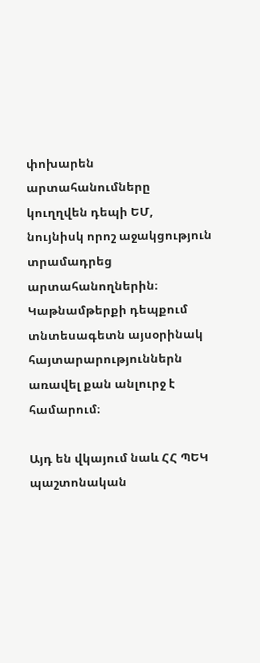փոխարեն արտահանումները կուղղվեն դեպի ԵՄ, նույնիսկ որոշ աջակցություն տրամադրեց արտահանողներին։ Կաթնամթերքի դեպքում տնտեսագետն այսօրինակ հայտարարություններն առավել քան անլուրջ է համարում։

Այդ են վկայում նաև ՀՀ ՊԵԿ պաշտոնական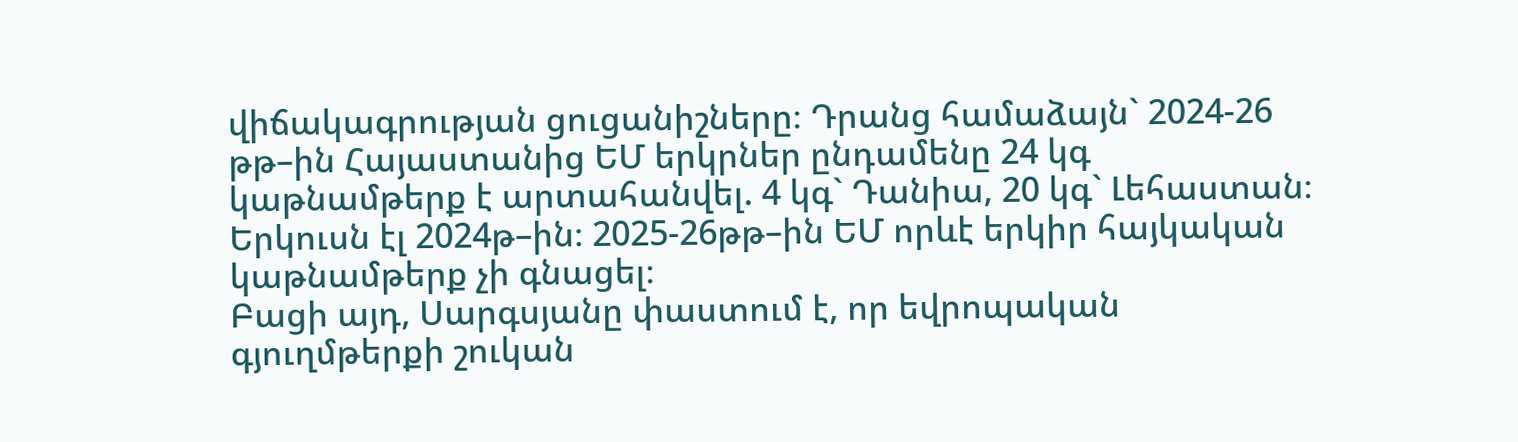վիճակագրության ցուցանիշները։ Դրանց համաձայն` 2024-26 թթ–ին Հայաստանից ԵՄ երկրներ ընդամենը 24 կգ կաթնամթերք է արտահանվել. 4 կգ` Դանիա, 20 կգ` Լեհաստան։ Երկուսն էլ 2024թ–ին։ 2025-26թթ–ին ԵՄ որևէ երկիր հայկական կաթնամթերք չի գնացել։
Բացի այդ, Սարգսյանը փաստում է, որ եվրոպական գյուղմթերքի շուկան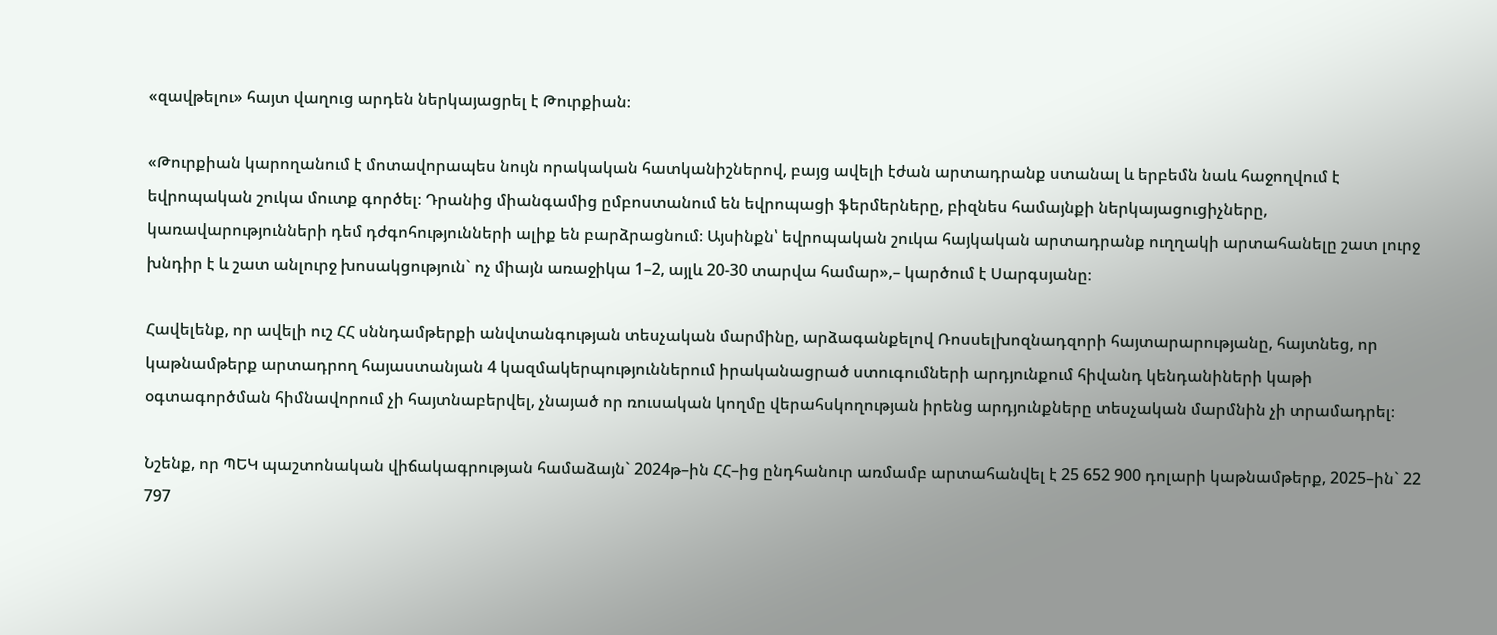«զավթելու» հայտ վաղուց արդեն ներկայացրել է Թուրքիան։

«Թուրքիան կարողանում է մոտավորապես նույն որակական հատկանիշներով, բայց ավելի էժան արտադրանք ստանալ և երբեմն նաև հաջողվում է եվրոպական շուկա մուտք գործել։ Դրանից միանգամից ըմբոստանում են եվրոպացի ֆերմերները, բիզնես համայնքի ներկայացուցիչները, կառավարությունների դեմ դժգոհությունների ալիք են բարձրացնում։ Այսինքն՝ եվրոպական շուկա հայկական արտադրանք ուղղակի արտահանելը շատ լուրջ խնդիր է և շատ անլուրջ խոսակցություն` ոչ միայն առաջիկա 1–2, այլև 20-30 տարվա համար»,– կարծում է Սարգսյանը։

Հավելենք, որ ավելի ուշ ՀՀ սննդամթերքի անվտանգության տեսչական մարմինը, արձագանքելով Ռոսսելխոզնադզորի հայտարարությանը, հայտնեց, որ կաթնամթերք արտադրող հայաստանյան 4 կազմակերպություններում իրականացրած ստուգումների արդյունքում հիվանդ կենդանիների կաթի օգտագործման հիմնավորում չի հայտնաբերվել, չնայած որ ռուսական կողմը վերահսկողության իրենց արդյունքները տեսչական մարմնին չի տրամադրել։

Նշենք, որ ՊԵԿ պաշտոնական վիճակագրության համաձայն` 2024թ–ին ՀՀ–ից ընդհանուր առմամբ արտահանվել է 25 652 900 դոլարի կաթնամթերք, 2025–ին` 22 797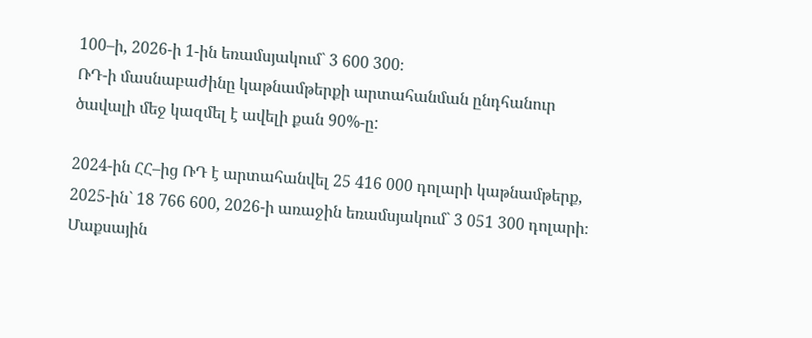100–ի, 2026-ի 1-ին եռամսյակում` 3 600 300։
ՌԴ-ի մասնաբաժինը կաթնամթերքի արտահանման ընդհանուր ծավալի մեջ կազմել է ավելի քան 90%-ը:

2024-ին ՀՀ–ից ՌԴ է արտահանվել 25 416 000 դոլարի կաթնամթերք, 2025-ին` 18 766 600, 2026-ի առաջին եռամսյակում` 3 051 300 դոլարի։
Մաքսային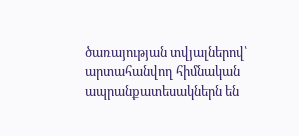ծառայության տվյալներով՝ արտահանվող հիմնական ապրանքատեսակներն են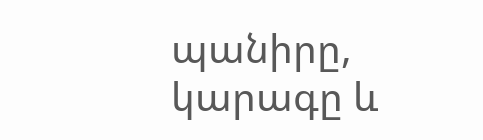պանիրը, կարագը և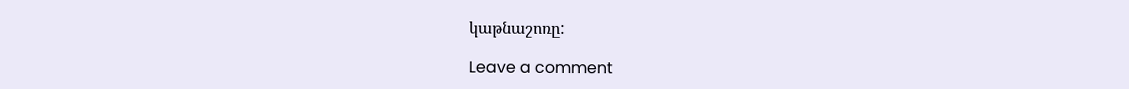կաթնաշոռը:

Leave a comment